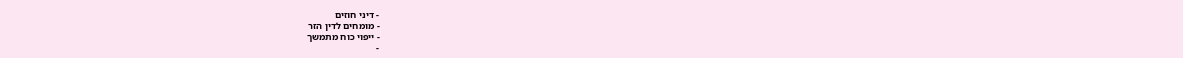- דיני חוזים
- מומחים לדין הזר
- ייפוי כוח מתמשך
-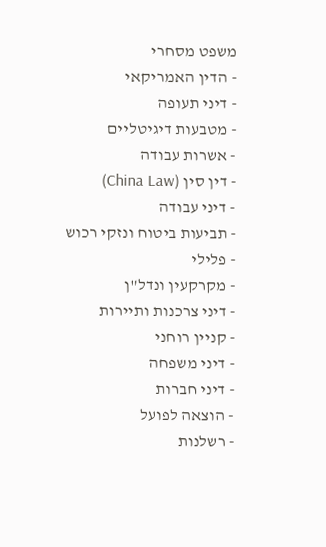משפט מסחרי
- הדין האמריקאי
- דיני תעופה
- מטבעות דיגיטליים
- אשרות עבודה
- דין סין (China Law)
- דיני עבודה
- תביעות ביטוח ונזקי רכוש
- פלילי
- מקרקעין ונדל"ן
- דיני צרכנות ותיירות
- קניין רוחני
- דיני משפחה
- דיני חברות
- הוצאה לפועל
- רשלנות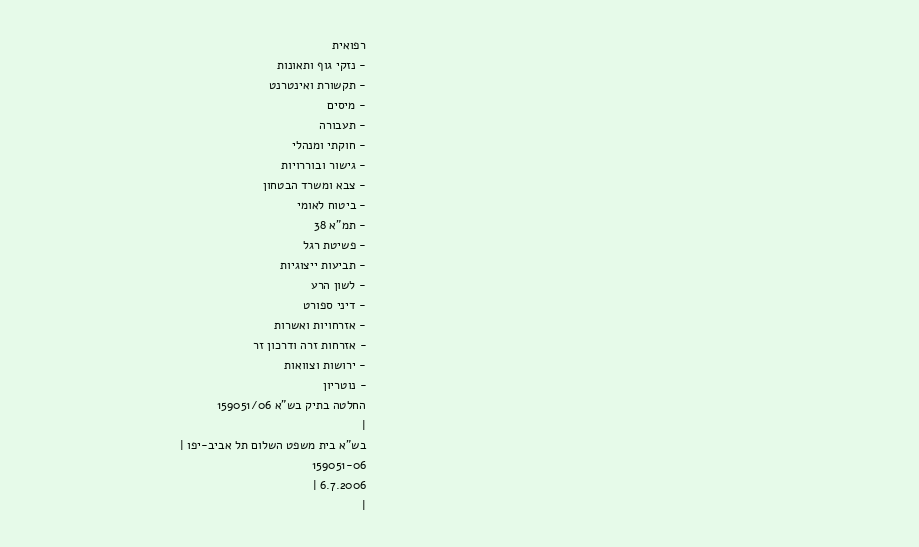רפואית
- נזקי גוף ותאונות
- תקשורת ואינטרנט
- מיסים
- תעבורה
- חוקתי ומנהלי
- גישור ובוררויות
- צבא ומשרד הבטחון
- ביטוח לאומי
- תמ"א 38
- פשיטת רגל
- תביעות ייצוגיות
- לשון הרע
- דיני ספורט
- אזרחויות ואשרות
- אזרחות זרה ודרכון זר
- ירושות וצוואות
- נוטריון
החלטה בתיק בש"א 159051/06
|
בש"א בית משפט השלום תל אביב-יפו |
159051-06
6.7.2006 |
|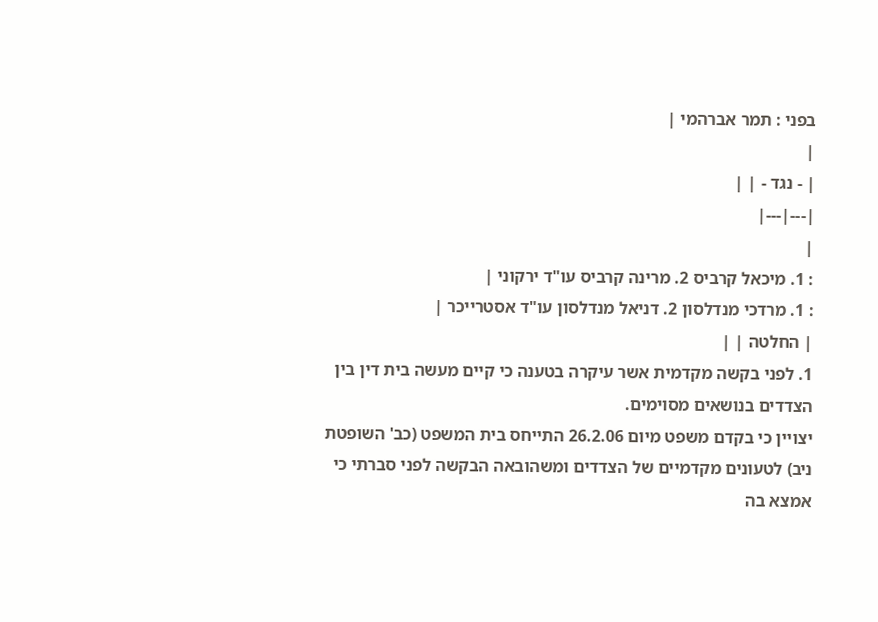בפני : תמר אברהמי |
|
| - נגד - | |
|---|---|
|
: 1. מיכאל קרביס 2. מרינה קרביס עו"ד ירקוני |
: 1. מרדכי מנדלסון 2. דניאל מנדלסון עו"ד אסטרייכר |
| החלטה | |
1. לפני בקשה מקדמית אשר עיקרה בטענה כי קיים מעשה בית דין בין הצדדים בנושאים מסוימים.
יצויין כי בקדם משפט מיום 26.2.06 התייחס בית המשפט (כב' השופטת ניב) לטעונים מקדמיים של הצדדים ומשהובאה הבקשה לפני סברתי כי אמצא בה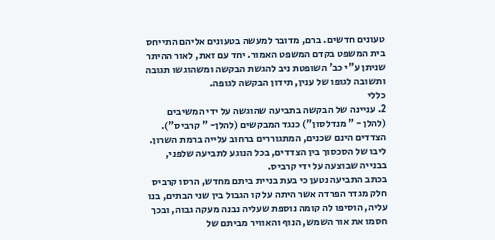טעונים חדשים. ברם, מדובר למעשה בטעונים אליהם התייחס בית המשפט בקדם המשפט האמור. יחד עם זאת, לאור ההיתר שניתן ע"י כב' השופטת ניב להגשת הבקשה ומשהוגשו תגובה ותשובה לגופו של ענין, תידון הבקשה לגופה.
כללי
2. עניינה של הבקשה בתביעה שהוגשה על ידי המשיבים (להלן - " מנדלסון") כנגד המבקשים (להלן- " קרביס"). הצדדים הינם שכנים, המתגוררים ברחוב עלייה ברמת השרון. ליבו של הסכסוך בין הצדדים, בכל הנוגע לתביעה שלפני, בבנייה שבוצעה על ידי קרביס.
בכתב התביעה נטען כי בעת בניית ביתם מחדש, הרסו קרביס חלק מגדר הפרדה אשר היתה על קו הגבול בין שני הבתים, בנו עליה, הוסיפו לה קומה נוספת שעליה נבנה מעקה גבוה, ובכך חסמו את אור השמש, הנוף והאוויר מביתם של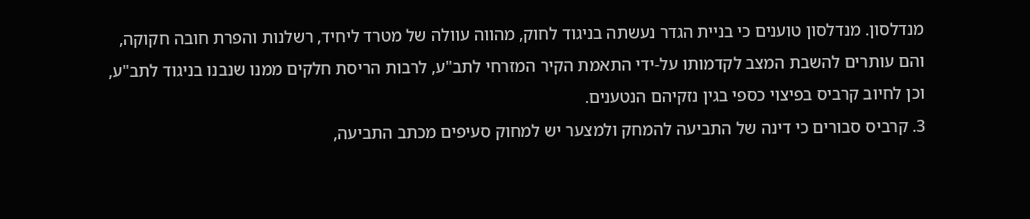מנדלסון. מנדלסון טוענים כי בניית הגדר נעשתה בניגוד לחוק, מהווה עוולה של מטרד ליחיד, רשלנות והפרת חובה חקוקה, והם עותרים להשבת המצב לקדמותו על-ידי התאמת הקיר המזרחי לתב"ע, לרבות הריסת חלקים ממנו שנבנו בניגוד לתב"ע, וכן לחיוב קרביס בפיצוי כספי בגין נזקיהם הנטענים.
3. קרביס סבורים כי דינה של התביעה להמחק ולמצער יש למחוק סעיפים מכתב התביעה,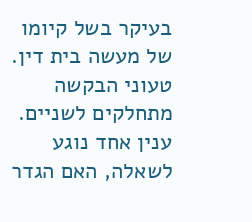בעיקר בשל קיומו של מעשה בית דין. טעוני הבקשה מתחלקים לשניים. ענין אחד נוגע לשאלה, האם הגדר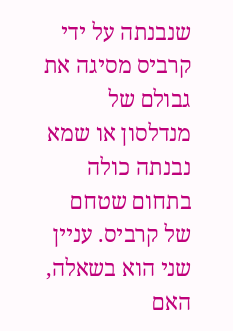שנבנתה על ידי קרביס מסיגה את גבולם של מנדלסון או שמא נבנתה כולה בתחום שטחם של קרביס. עניין שני הוא בשאלה, האם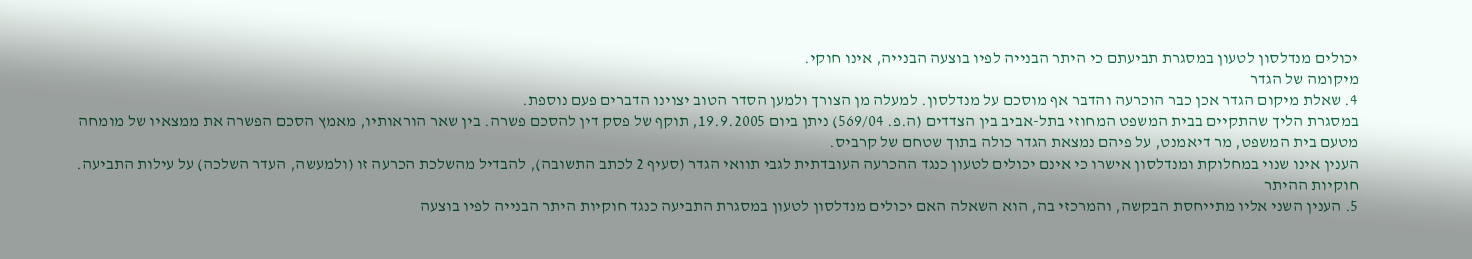יכולים מנדלסון לטעון במסגרת תביעתם כי היתר הבנייה לפיו בוצעה הבנייה, אינו חוקי.
מיקומה של הגדר
4. שאלת מיקום הגדר אכן כבר הוכרעה והדבר אף מוסכם על מנדלסון. למעלה מן הצורך ולמען הסדר הטוב יצוינו הדברים פעם נוספת.
במסגרת הליך שהתקיים בבית המשפט המחוזי בתל-אביב בין הצדדים (ה.פ. 569/04) ניתן ביום 19.9.2005, תוקף של פסק דין להסכם פשרה. בין שאר הוראותיו, מאמץ הסכם הפשרה את ממצאיו של מומחה מטעם בית המשפט, מר דיאמנט, על פיהם נמצאת הגדר כולה בתוך שטחם של קרביס.
הענין אינו שנוי במחלוקת ומנדלסון אישרו כי אינם יכולים לטעון כנגד ההכרעה העובדתית לגבי תוואי הגדר (סעיף 2 לכתב התשובה), להבדיל מהשלכת הכרעה זו (ולמעשה, העדר השלכה) על עילות התביעה.
חוקיות ההיתר
5. הענין השני אליו מתייחסת הבקשה, והמרכזי בה, הוא השאלה האם יכולים מנדלסון לטעון במסגרת התביעה כנגד חוקיות היתר הבנייה לפיו בוצעה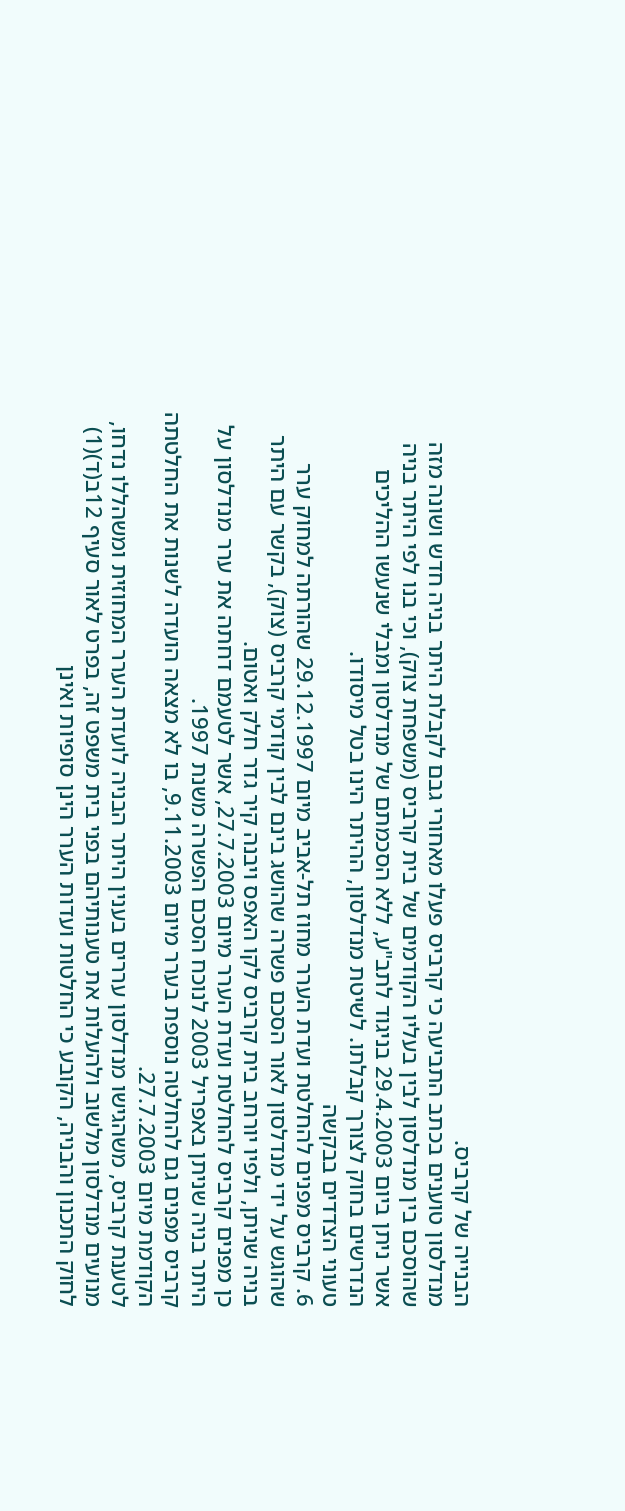הבנייה של קרביס.
מנדלסון טוענים בכתב התביעה כי קרביס פעלו מאחורי גבם לקבלת היתר בניה חדש ושונה מזה שהוסכם בין מנדלסון לבין בעליו הקודמים של בית קרביס (משפחת צוק), וכי בנו לפי היתר בניה אשר ניתן ביום 29.4.2003 בניגוד לתב"ע, ללא הסכמתם של מנדלסון ומבלי שנעשו ההליכים הנדרשים בחוק לצורך קבלתו. לשיטת מנדלסון, ההיתר הינו בטל מיסודו.
טעוני הצדדים בבקשה
6. קרביס מפנים להחלטת ועדת הערר מחוז תל-אביב מיום 29.12.1997 שהורתה למחוק ערר שהוגש על ידי מנדלסון לאור הסכם פשרה שהושג בינם לבין קודמי קרביס (צוק), בקשר עם היתר בניה שניתן, ולפיו יורחב בית קרביס לקו האפס ויבנה קיר גדר חלק ואטום.
כן מפנים קרביס להחלטת ועדת הערר מיום 27.7.2003, אשר לטעמם דחתה את ערר מנדלסון על היתר בניה שניתן באפריל 2003 לנוכח הסכם הפשרה משנת 1997.
קרביס מפנים גם להחלטה נוספת בערר מיום 9.11.2003, בו לא מצאה הועדה לשנות את החלטתה הקודמת מיום 27.7.2003.
לטענת קרביס, משהגישו מנדלסון עררים בענין היתר הבניה לועדת הערר המחוזית ומשהללו נדחו, מנועים מנדלסון מלשוב ולהעלות את טענותיהם בפני בית משפט זה, בפרט לאור סעיף 12ב(ד)(1) לחוק התכנון והבניה, הקובע כי החלטות ועדות הערר הינן סופיות ואינן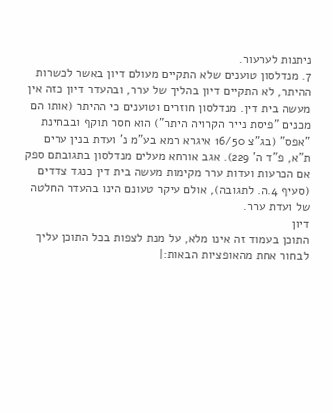ניתנות לערעור.
7. מנדלסון טוענים שלא התקיים מעולם דיון באשר לכשרות ההיתר, לא התקיים דיון בהליך של ערר, ובהעדר דיון כזה אין מעשה בית דין. מנדלסון חוזרים וטוענים כי ההיתר (אותו הם מכנים "פיסת נייר הקרויה היתר") הוא חסר תוקף ובבחינת "אפס" (בג"צ 16/50 איגרא רמא בע"מ נ' ועדת בנין ערים ת"א, פ"ד ה' 229). אגב אורחא מעלים מנדלסון בתגובתם ספק אם הכרעות ועדות ערר מקימות מעשה בית דין כנגד צדדים (סעיף 4.ה. לתגובה), אולם עיקר טעונם הינו בהעדר החלטה של ועדת ערר.
דיון
התוכן בעמוד זה אינו מלא, על מנת לצפות בכל התוכן עליך לבחור אחת מהאופציות הבאות:|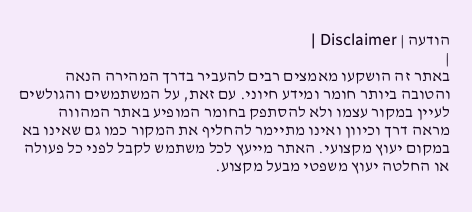הודעה | Disclaimer |
|
באתר זה הושקעו מאמצים רבים להעביר בדרך המהירה הנאה והטובה ביותר חומר ומידע חיוני. עם זאת, על המשתמשים והגולשים לעיין במקור עצמו ולא להסתפק בחומר המופיע באתר המהווה מראה דרך וכיוון ואינו מתיימר להחליף את המקור כמו גם שאינו בא במקום יעוץ מקצועי. האתר מייעץ לכל משתמש לקבל לפני כל פעולה או החלטה יעוץ משפטי מבעל מקצוע.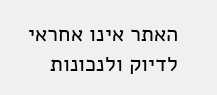האתר אינו אחראי לדיוק ולנכונות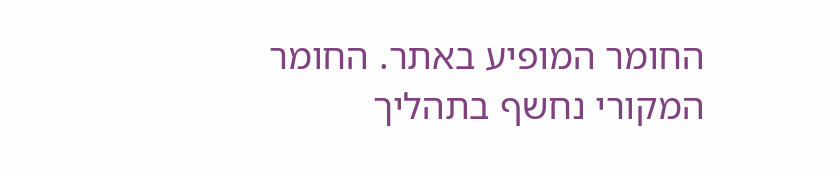החומר המופיע באתר. החומר המקורי נחשף בתהליך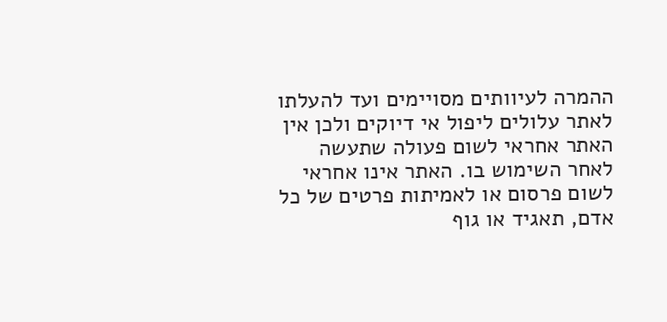ההמרה לעיוותים מסויימים ועד להעלתו לאתר עלולים ליפול אי דיוקים ולכן אין האתר אחראי לשום פעולה שתעשה לאחר השימוש בו. האתר אינו אחראי לשום פרסום או לאמיתות פרטים של כל אדם, תאגיד או גוף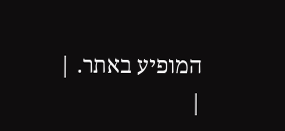המופיע באתר. |
|